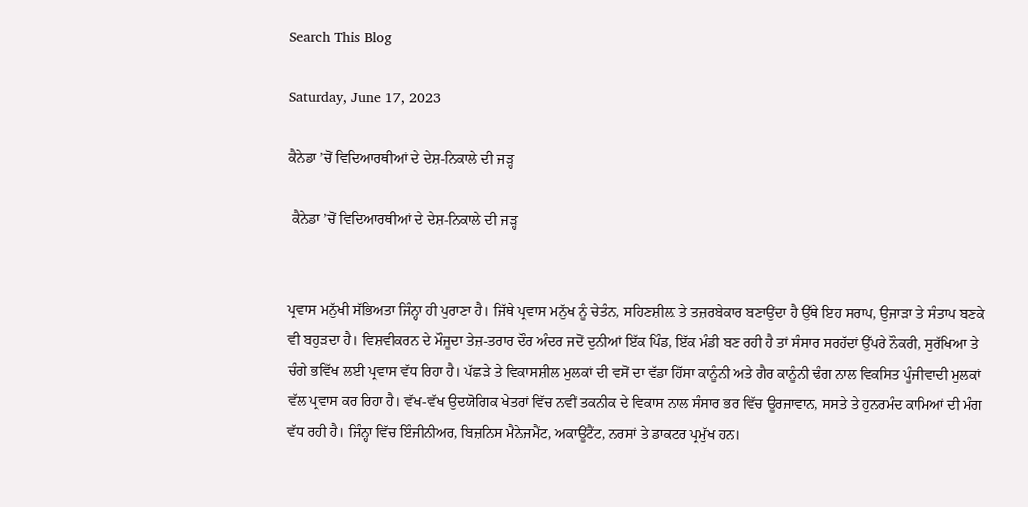Search This Blog

Saturday, June 17, 2023

ਕੈਨੇਡਾ ’ਚੋਂ ਵਿਦਿਆਰਥੀਆਂ ਦੇ ਦੇਸ਼-ਨਿਕਾਲੇ ਦੀ ਜੜ੍ਹ

 ਕੈਨੇਡਾ ’ਚੋਂ ਵਿਦਿਆਰਥੀਆਂ ਦੇ ਦੇਸ਼-ਨਿਕਾਲੇ ਦੀ ਜੜ੍ਹ


ਪ੍ਰਵਾਸ ਮਨੁੱਖੀ ਸੱਭਿਅਤਾ ਜਿੰਨ੍ਹਾ ਹੀ ਪੁਰਾਣਾ ਹੈ। ਜਿੱਥੇ ਪ੍ਰਵਾਸ ਮਨੁੱਖ ਨੂੰ ਚੇਤੰਨ, ਸਹਿਣਸ਼ੀਲ਼ ਤੇ ਤਜ਼ਰਬੇਕਾਰ ਬਣਾਉਂਦਾ ਹੈ ਉੱਥੇ ਇਹ ਸਰਾਪ, ਉਜਾੜਾ ਤੇ ਸੰਤਾਪ ਬਣਕੇ ਵੀ ਬਹੁੜਦਾ ਹੈ। ਵਿਸ਼ਵੀਕਰਨ ਦੇ ਮੌਜੂਦਾ ਤੇਜ਼-ਤਰਾਰ ਦੌਰ ਅੰਦਰ ਜਦੋਂ ਦੁਨੀਆਂ ਇੱਕ ਪਿੰਡ, ਇੱਕ ਮੰਡੀ ਬਣ ਰਹੀ ਹੈ ਤਾਂ ਸੰਸਾਰ ਸਰਹੱਦਾਂ ਉੱਪਰੇ ਨੌਕਰੀ, ਸੁਰੱਖਿਆ ਤੇ ਚੰਗੇ ਭਵਿੱਖ ਲਈ ਪ੍ਰਵਾਸ ਵੱਧ ਰਿਹਾ ਹੈ। ਪੱਛੜੇ ਤੇ ਵਿਕਾਸਸ਼ੀਲ ਮੁਲਕਾਂ ਦੀ ਵਸੋਂ ਦਾ ਵੱਡਾ ਹਿੱਸਾ ਕਾਨੂੰਨੀ ਅਤੇ ਗੈਰ ਕਾਨੂੰਨੀ ਢੰਗ ਨਾਲ ਵਿਕਸਿਤ ਪੂੰਜੀਵਾਦੀ ਮੁਲਕਾਂ ਵੱਲ ਪ੍ਰਵਾਸ ਕਰ ਰਿਹਾ ਹੈ। ਵੱਖ-ਵੱਖ ਉਦਯੋਗਿਕ ਖੇਤਰਾਂ ਵਿੱਚ ਨਵੀਂ ਤਕਨੀਕ ਦੇ ਵਿਕਾਸ ਨਾਲ ਸੰਸਾਰ ਭਰ ਵਿੱਚ ਊਰਜਾਵਾਨ, ਸਸਤੇ ਤੇ ਹੁਨਰਮੰਦ ਕਾਮਿਆਂ ਦੀ ਮੰਗ ਵੱਧ ਰਹੀ ਹੈ। ਜਿੰਨ੍ਹਾ ਵਿੱਚ ਇੰਜੀਨੀਅਰ, ਬਿਜ਼ਨਿਸ ਮੈਨੇਜਮੈਂਟ, ਅਕਾਊਂਟੈਂਟ, ਨਰਸਾਂ ਤੇ ਡਾਕਟਰ ਪ੍ਰਮੁੱਖ ਹਨ।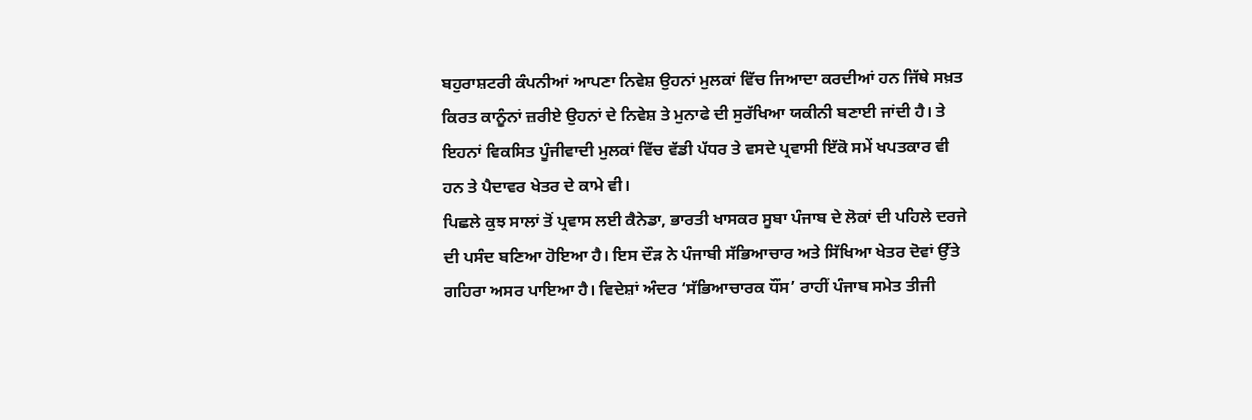ਬਹੁਰਾਸ਼ਟਰੀ ਕੰਪਨੀਆਂ ਆਪਣਾ ਨਿਵੇਸ਼ ਉਹਨਾਂ ਮੁਲਕਾਂ ਵਿੱਚ ਜਿਆਦਾ ਕਰਦੀਆਂ ਹਨ ਜਿੱਥੇ ਸਖ਼ਤ ਕਿਰਤ ਕਾਨੂੰਨਾਂ ਜ਼ਰੀਏ ਉਹਨਾਂ ਦੇ ਨਿਵੇਸ਼ ਤੇ ਮੁਨਾਫੇ ਦੀ ਸੁਰੱਖਿਆ ਯਕੀਨੀ ਬਣਾਈ ਜਾਂਦੀ ਹੈ। ਤੇ ਇਹਨਾਂ ਵਿਕਸਿਤ ਪੂੰਜੀਵਾਦੀ ਮੁਲਕਾਂ ਵਿੱਚ ਵੱਡੀ ਪੱਧਰ ਤੇ ਵਸਦੇ ਪ੍ਰਵਾਸੀ ਇੱਕੋ ਸਮੇਂ ਖਪਤਕਾਰ ਵੀ ਹਨ ਤੇ ਪੈਦਾਵਰ ਖੇਤਰ ਦੇ ਕਾਮੇ ਵੀ।
ਪਿਛਲੇ ਕੁਝ ਸਾਲਾਂ ਤੋਂ ਪ੍ਰਵਾਸ ਲਈ ਕੈਨੇਡਾ, ਭਾਰਤੀ ਖਾਸਕਰ ਸੂਬਾ ਪੰਜਾਬ ਦੇ ਲੋਕਾਂ ਦੀ ਪਹਿਲੇ ਦਰਜੇ ਦੀ ਪਸੰਦ ਬਣਿਆ ਹੋਇਆ ਹੈ। ਇਸ ਦੌੜ ਨੇ ਪੰਜਾਬੀ ਸੱਭਿਆਚਾਰ ਅਤੇ ਸਿੱਖਿਆ ਖੇਤਰ ਦੋਵਾਂ ਉੱਤੇ ਗਹਿਰਾ ਅਸਰ ਪਾਇਆ ਹੈ। ਵਿਦੇਸ਼ਾਂ ਅੰਦਰ ‘ਸੱਭਿਆਚਾਰਕ ਧੌਂਸ’ ਰਾਹੀਂ ਪੰਜਾਬ ਸਮੇਤ ਤੀਜੀ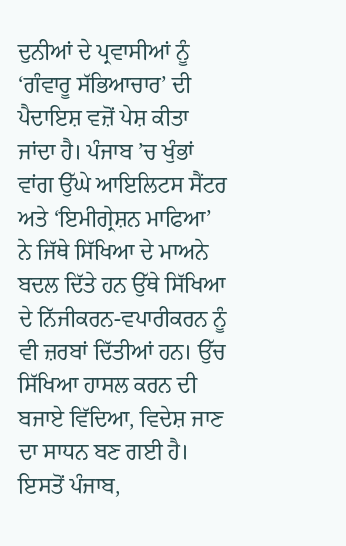ਦੁਨੀਆਂ ਦੇ ਪ੍ਰਵਾਸੀਆਂ ਨੂੰ ‘ਗੰਵਾਰੂ ਸੱਭਿਆਚਾਰ’ ਦੀ ਪੈਦਾਇਸ਼ ਵਜ਼ੋਂ ਪੇਸ਼ ਕੀਤਾ ਜਾਂਦਾ ਹੈ। ਪੰਜਾਬ ’ਚ ਖੁੰਭਾਂ ਵਾਂਗ ਉੱਘੇ ਆਇਲਿਟਸ ਸੈਂਟਰ ਅਤੇ ‘ਇਮੀਗ੍ਰੇਸ਼ਨ ਮਾਫਿਆ’ ਨੇ ਜਿੱਥੇ ਸਿੱਖਿਆ ਦੇ ਮਾਅਨੇ ਬਦਲ ਦਿੱਤੇ ਹਨ ਉੱਥੇ ਸਿੱਖਿਆ ਦੇ ਨਿੱਜੀਕਰਨ-ਵਪਾਰੀਕਰਨ ਨੂੰ ਵੀ ਜ਼ਰਬਾਂ ਦਿੱਤੀਆਂ ਹਨ। ਉੱਚ ਸਿੱਖਿਆ ਹਾਸਲ ਕਰਨ ਦੀ ਬਜਾਏ ਵਿੱਦਿਆ, ਵਿਦੇਸ਼ ਜਾਣ ਦਾ ਸਾਧਨ ਬਣ ਗਈ ਹੈ। ਇਸਤੋਂ ਪੰਜਾਬ,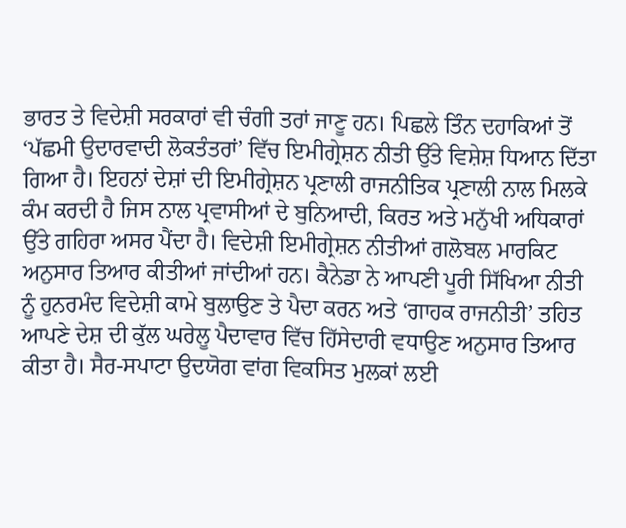ਭਾਰਤ ਤੇ ਵਿਦੇਸ਼ੀ ਸਰਕਾਰਾਂ ਵੀ ਚੰਗੀ ਤਰਾਂ ਜਾਣੂ ਹਨ। ਪਿਛਲੇ ਤਿੰਨ ਦਹਾਕਿਆਂ ਤੋਂ ‘ਪੱਛਮੀ ਉਦਾਰਵਾਦੀ ਲੋਕਤੰਤਰਾਂ’ ਵਿੱਚ ਇਮੀਗ੍ਰੇਸ਼ਨ ਨੀਤੀ ਉੱਤੇ ਵਿਸ਼ੇਸ਼ ਧਿਆਨ ਦਿੱਤਾ ਗਿਆ ਹੈ। ਇਹਨਾਂ ਦੇਸ਼ਾਂ ਦੀ ਇਮੀਗ੍ਰੇਸ਼ਨ ਪ੍ਰਣਾਲੀ ਰਾਜਨੀਤਿਕ ਪ੍ਰਣਾਲੀ ਨਾਲ ਮਿਲਕੇ ਕੰਮ ਕਰਦੀ ਹੈ ਜਿਸ ਨਾਲ ਪ੍ਰਵਾਸੀਆਂ ਦੇ ਬੁਨਿਆਦੀ, ਕਿਰਤ ਅਤੇ ਮਨੁੱਖੀ ਅਧਿਕਾਰਾਂ ਉੱਤੇ ਗਹਿਰਾ ਅਸਰ ਪੈਂਦਾ ਹੈ। ਵਿਦੇਸ਼ੀ ਇਮੀਗ੍ਰੇਸ਼ਨ ਨੀਤੀਆਂ ਗਲੋਬਲ ਮਾਰਕਿਟ ਅਨੁਸਾਰ ਤਿਆਰ ਕੀਤੀਆਂ ਜਾਂਦੀਆਂ ਹਨ। ਕੈਨੇਡਾ ਨੇ ਆਪਣੀ ਪੂਰੀ ਸਿੱਖਿਆ ਨੀਤੀ ਨੂੰ ਹੁਨਰਮੰਦ ਵਿਦੇਸ਼ੀ ਕਾਮੇ ਬੁਲਾਉਣ ਤੇ ਪੈਦਾ ਕਰਨ ਅਤੇ ‘ਗਾਹਕ ਰਾਜਨੀਤੀ’ ਤਹਿਤ ਆਪਣੇ ਦੇਸ਼ ਦੀ ਕੁੱਲ ਘਰੇਲੂ ਪੈਦਾਵਾਰ ਵਿੱਚ ਹਿੱਸੇਦਾਰੀ ਵਧਾਉਣ ਅਨੁਸਾਰ ਤਿਆਰ ਕੀਤਾ ਹੈ। ਸੈਰ-ਸਪਾਟਾ ਉਦਯੋਗ ਵਾਂਗ ਵਿਕਸਿਤ ਮੁਲਕਾਂ ਲਈ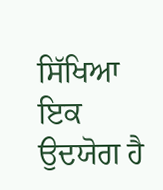ਸਿੱਖਿਆ ਇਕ ਉਦਯੋਗ ਹੈ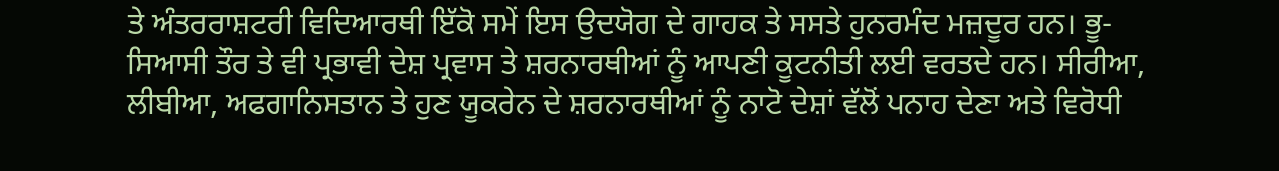ਤੇ ਅੰਤਰਰਾਸ਼ਟਰੀ ਵਿਦਿਆਰਥੀ ਇੱਕੋ ਸਮੇਂ ਇਸ ਉਦਯੋਗ ਦੇ ਗਾਹਕ ਤੇ ਸਸਤੇ ਹੁਨਰਮੰਦ ਮਜ਼ਦੂਰ ਹਨ। ਭੂ-ਸਿਆਸੀ ਤੌਰ ਤੇ ਵੀ ਪ੍ਰਭਾਵੀ ਦੇਸ਼ ਪ੍ਰਵਾਸ ਤੇ ਸ਼ਰਨਾਰਥੀਆਂ ਨੂੰ ਆਪਣੀ ਕੂਟਨੀਤੀ ਲਈ ਵਰਤਦੇ ਹਨ। ਸੀਰੀਆ, ਲੀਬੀਆ, ਅਫਗਾਨਿਸਤਾਨ ਤੇ ਹੁਣ ਯੂਕਰੇਨ ਦੇ ਸ਼ਰਨਾਰਥੀਆਂ ਨੂੰ ਨਾਟੋ ਦੇਸ਼ਾਂ ਵੱਲੋਂ ਪਨਾਹ ਦੇਣਾ ਅਤੇ ਵਿਰੋਧੀ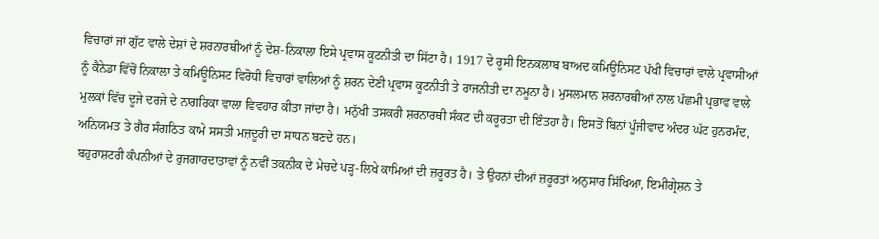ਵਿਚਾਰਾਂ ਜਾਂ ਗੁੱਟ ਵਾਲੇ ਦੇਸ਼ਾਂ ਦੇ ਸ਼ਰਨਾਰਥੀਆਂ ਨੂੰ ਦੇਸ਼-ਨਿਕਾਲਾ ਇਸੇ ਪ੍ਰਵਾਸ ਕੂਟਨੀਤੀ ਦਾ ਸਿੱਟਾ ਹੈ। 1917 ਦੇ ਰੂਸੀ ਇਨਕਲਾਬ ਬਾਅਦ ਕਮਿਊਨਿਸਟ ਪੱਖੀ ਵਿਚਾਰਾਂ ਵਾਲੇ ਪ੍ਰਵਾਸੀਆਂ ਨੂੰ ਕੈਨੇਡਾ ਵਿੱਚੋਂ ਨਿਕਾਲਾ ਤੇ ਕਮਿਊਨਿਸਟ ਵਿਰੋਧੀ ਵਿਚਾਰਾਂ ਵਾਲਿਆਂ ਨੂੰ ਸ਼ਰਨ ਦੇਣੀ ਪ੍ਰਵਾਸ ਕੂਟਨੀਤੀ ਤੇ ਰਾਜਨੀਤੀ ਦਾ ਨਮੂਨਾ ਹੈ। ਮੁਸਲਮਾਨ ਸ਼ਰਨਾਰਥੀਆਂ ਨਾਲ ਪੱਛਮੀ ਪ੍ਰਭਾਵ ਵਾਲੇ ਮੁਲਕਾਂ ਵਿੱਚ ਦੂਜੇ ਦਰਜੇ ਦੇ ਨਾਗਰਿਕਾ ਵਾਲਾ ਵਿਵਹਾਰ ਕੀਤਾ ਜਾਂਦਾ ਹੈ। ਮਨੁੱਖੀ ਤਸਕਰੀ ਸ਼ਰਨਾਰਥੀ ਸੰਕਟ ਦੀ ਕਰੂਰਤਾ ਦੀ ਇੰਤਹਾ ਹੈ। ਇਸਤੋਂ ਬਿਨਾਂ ਪੂੰਜੀਵਾਦ ਅੰਦਰ ਘੱਟ ਹੁਨਰਮੰਦ, ਅਨਿਯਮਤ ਤੇ ਗੈਰ ਸੰਗਠਿਤ ਕਾਮੇ ਸਸਤੀ ਮਜ਼ਦੂਰੀ ਦਾ ਸਾਧਨ ਬਣਦੇ ਹਨ।
ਬਹੁਰਾਸ਼ਟਰੀ ਕੰਪਨੀਆਂ ਦੇ ਰੁਜਗਾਰਦਾਤਾਵਾਂ ਨੂੰ ਨਵੀਂ ਤਕਨੀਕ ਦੇ ਮੇਚਦੇ ਪੜ੍ਹ-ਲਿਖੇ ਕਾਮਿਆਂ ਦੀ ਜ਼ਰੂਰਤ ਹੈ। ਤੇ ਉਹਨਾਂ ਦੀਆਂ ਜ਼ਰੂਰਤਾਂ ਅਨੁਸਾਰ ਸਿੱਖਿਆ, ਇਮੀਗ੍ਰੇਸ਼ਨ ਤੇ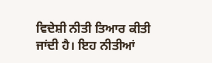ਵਿਦੇਸ਼ੀ ਨੀਤੀ ਤਿਆਰ ਕੀਤੀ ਜਾਂਦੀ ਹੈ। ਇਹ ਨੀਤੀਆਂ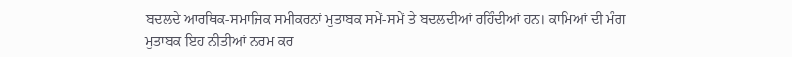ਬਦਲਦੇ ਆਰਥਿਕ-ਸਮਾਜਿਕ ਸਮੀਕਰਨਾਂ ਮੁਤਾਬਕ ਸਮੇਂ-ਸਮੇਂ ਤੇ ਬਦਲਦੀਆਂ ਰਹਿੰਦੀਆਂ ਹਨ। ਕਾਮਿਆਂ ਦੀ ਮੰਗ ਮੁਤਾਬਕ ਇਹ ਨੀਤੀਆਂ ਨਰਮ ਕਰ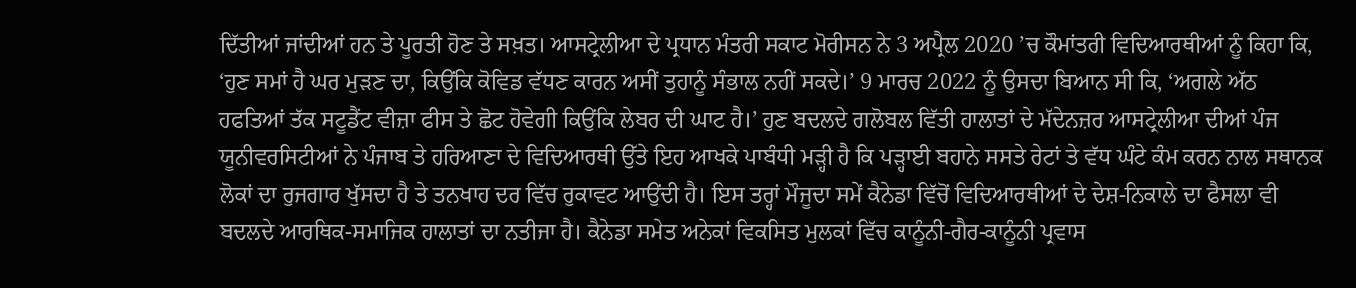ਦਿੱਤੀਆਂ ਜਾਂਦੀਆਂ ਹਨ ਤੇ ਪੂਰਤੀ ਹੋਣ ਤੇ ਸਖ਼ਤ। ਆਸਟ੍ਰੇਲੀਆ ਦੇ ਪ੍ਰਧਾਨ ਮੰਤਰੀ ਸਕਾਟ ਮੋਰੀਸਨ ਨੇ 3 ਅਪ੍ਰੈਲ 2020 ’ਚ ਕੌਮਾਂਤਰੀ ਵਿਦਿਆਰਥੀਆਂ ਨੂੰ ਕਿਹਾ ਕਿ, ‘ਹੁਣ ਸਮਾਂ ਹੈ ਘਰ ਮੁੜਣ ਦਾ, ਕਿਉਂਕਿ ਕੋਵਿਡ ਵੱਧਣ ਕਾਰਨ ਅਸੀਂ ਤੁਹਾਨੂੰ ਸੰਭਾਲ ਨਹੀਂ ਸਕਦੇ।’ 9 ਮਾਰਚ 2022 ਨੂੰ ਉਸਦਾ ਬਿਆਨ ਸੀ ਕਿ, ‘ਅਗਲੇ ਅੱਠ ਹਫਤਿਆਂ ਤੱਕ ਸਟੂਡੈਂਟ ਵੀਜ਼ਾ ਫੀਸ ਤੇ ਛੋਟ ਹੋਵੇਗੀ ਕਿਉਂਕਿ ਲੇਬਰ ਦੀ ਘਾਟ ਹੈ।’ ਹੁਣ ਬਦਲਦੇ ਗਲੋਬਲ ਵਿੱਤੀ ਹਾਲਾਤਾਂ ਦੇ ਮੱਦੇਨਜ਼ਰ ਆਸਟ੍ਰੇਲੀਆ ਦੀਆਂ ਪੰਜ ਯੂਨੀਵਰਸਿਟੀਆਂ ਨੇ ਪੰਜਾਬ ਤੇ ਹਰਿਆਣਾ ਦੇ ਵਿਦਿਆਰਥੀ ਉੱਤੇ ਇਹ ਆਖਕੇ ਪਾਬੰਧੀ ਮੜ੍ਹੀ ਹੈ ਕਿ ਪੜ੍ਹਾਈ ਬਹਾਨੇ ਸਸਤੇ ਰੇਟਾਂ ਤੇ ਵੱਧ ਘੰਟੇ ਕੰਮ ਕਰਨ ਨਾਲ ਸਥਾਨਕ ਲੋਕਾਂ ਦਾ ਰੁਜਗਾਰ ਖੁੱਸਦਾ ਹੈ ਤੇ ਤਨਖਾਹ ਦਰ ਵਿੱਚ ਰੁਕਾਵਟ ਆਉਂਦੀ ਹੈ। ਇਸ ਤਰ੍ਹਾਂ ਮੌਜੂਦਾ ਸਮੇਂ ਕੈਨੇਡਾ ਵਿੱਚੋਂ ਵਿਦਿਆਰਥੀਆਂ ਦੇ ਦੇਸ਼-ਨਿਕਾਲੇ ਦਾ ਫੈਸਲਾ ਵੀ ਬਦਲਦੇ ਆਰਥਿਕ-ਸਮਾਜਿਕ ਹਾਲਾਤਾਂ ਦਾ ਨਤੀਜਾ ਹੈ। ਕੈਨੇਡਾ ਸਮੇਤ ਅਨੇਕਾਂ ਵਿਕਸਿਤ ਮੁਲਕਾਂ ਵਿੱਚ ਕਾਨੂੰਨੀ-ਗੈਰ-ਕਾਨੂੰਨੀ ਪ੍ਰਵਾਸ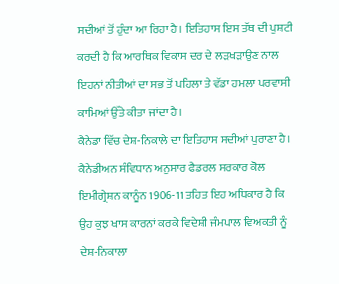ਸਦੀਆਂ ਤੋਂ ਹੁੰਦਾ ਆ ਰਿਹਾ ਹੈ। ਇਤਿਹਾਸ ਇਸ ਤੱਥ ਦੀ ਪੁਸ਼ਟੀ ਕਰਦੀ ਹੈ ਕਿ ਆਰਥਿਕ ਵਿਕਾਸ ਦਰ ਦੇ ਲੜਖੜਾਉਣ ਨਾਲ ਇਹਨਾਂ ਨੀਤੀਆਂ ਦਾ ਸਭ ਤੋਂ ਪਹਿਲਾ ਤੇ ਵੱਡਾ ਹਮਲਾ ਪਰਵਾਸੀ ਕਾਮਿਆਂ ਉੱਤੇ ਕੀਤਾ ਜਾਂਦਾ ਹੈ।
ਕੈਨੇਡਾ ਵਿੱਚ ਦੇਸ਼-ਨਿਕਾਲੇ ਦਾ ਇਤਿਹਾਸ ਸਦੀਆਂ ਪੁਰਾਣਾ ਹੈ। ਕੈਨੇਡੀਅਨ ਸੰਵਿਧਾਨ ਅਨੁਸਾਰ ਫੈਡਰਲ ਸਰਕਾਰ ਕੋਲ ਇਮੀਗ੍ਰੇਸ਼ਨ ਕਾਨੂੰਨ 1906-11 ਤਹਿਤ ਇਹ ਅਧਿਕਾਰ ਹੈ ਕਿ ਉਹ ਕੁਝ ਖਾਸ ਕਾਰਨਾਂ ਕਰਕੇ ਵਿਦੇਸ਼ੀ ਜੰਮਪਾਲ ਵਿਅਕਤੀ ਨੂੰ ਦੇਸ਼-ਨਿਕਾਲਾ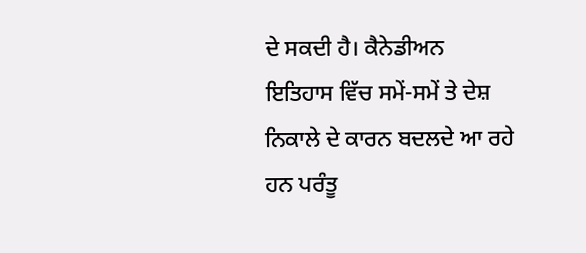ਦੇ ਸਕਦੀ ਹੈ। ਕੈਨੇਡੀਅਨ ਇਤਿਹਾਸ ਵਿੱਚ ਸਮੇਂ-ਸਮੇਂ ਤੇ ਦੇਸ਼ ਨਿਕਾਲੇ ਦੇ ਕਾਰਨ ਬਦਲਦੇ ਆ ਰਹੇ ਹਨ ਪਰੰਤੂ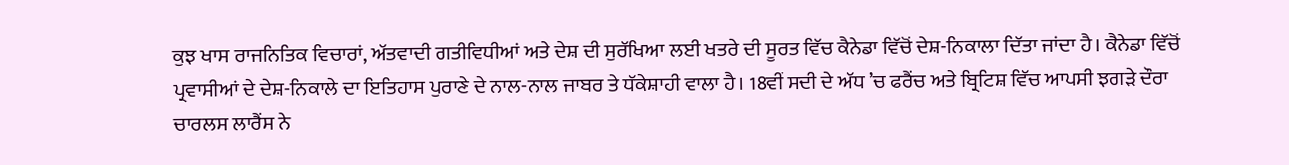ਕੁਝ ਖਾਸ ਰਾਜਨਿਤਿਕ ਵਿਚਾਰਾਂ, ਅੱਤਵਾਦੀ ਗਤੀਵਿਧੀਆਂ ਅਤੇ ਦੇਸ਼ ਦੀ ਸੁਰੱਖਿਆ ਲਈ ਖਤਰੇ ਦੀ ਸੂਰਤ ਵਿੱਚ ਕੈਨੇਡਾ ਵਿੱਚੋਂ ਦੇਸ਼-ਨਿਕਾਲਾ ਦਿੱਤਾ ਜਾਂਦਾ ਹੈ। ਕੈਨੇਡਾ ਵਿੱਚੋਂ ਪ੍ਰਵਾਸੀਆਂ ਦੇ ਦੇਸ਼-ਨਿਕਾਲੇ ਦਾ ਇਤਿਹਾਸ ਪੁਰਾਣੇ ਦੇ ਨਾਲ-ਨਾਲ ਜਾਬਰ ਤੇ ਧੱਕੇਸ਼ਾਹੀ ਵਾਲਾ ਹੈ। 18ਵੀਂ ਸਦੀ ਦੇ ਅੱਧ ’ਚ ਫਰੈਂਚ ਅਤੇ ਬ੍ਰਿਟਿਸ਼ ਵਿੱਚ ਆਪਸੀ ਝਗੜੇ ਦੌਰਾ ਚਾਰਲਸ ਲਾਰੈਂਸ ਨੇ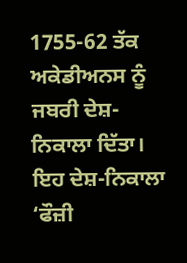1755-62 ਤੱਕ ਅਕੇਡੀਅਨਸ ਨੂੰ ਜਬਰੀ ਦੇਸ਼-ਨਿਕਾਲਾ ਦਿੱਤਾ। ਇਹ ਦੇਸ਼-ਨਿਕਾਲਾ ‘ਫੌਜ਼ੀ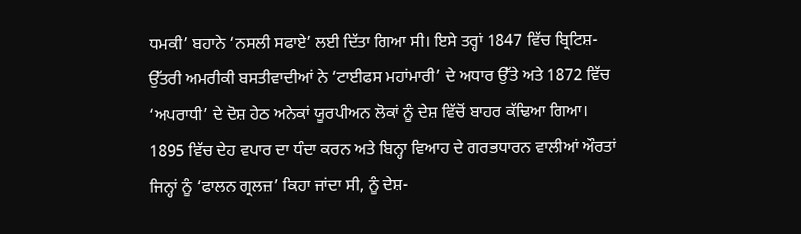ਧਮਕੀ’ ਬਹਾਨੇ ‘ਨਸਲੀ ਸਫਾਏ’ ਲਈ ਦਿੱਤਾ ਗਿਆ ਸੀ। ਇਸੇ ਤਰ੍ਹਾਂ 1847 ਵਿੱਚ ਬ੍ਰਿਟਿਸ਼-ਉੱਤਰੀ ਅਮਰੀਕੀ ਬਸਤੀਵਾਦੀਆਂ ਨੇ ‘ਟਾਈਫਸ ਮਹਾਂਮਾਰੀ’ ਦੇ ਅਧਾਰ ਉੱਤੇ ਅਤੇ 1872 ਵਿੱਚ ‘ਅਪਰਾਧੀ’ ਦੇ ਦੋਸ਼ ਹੇਠ ਅਨੇਕਾਂ ਯੂਰਪੀਅਨ ਲੋਕਾਂ ਨੂੰ ਦੇਸ਼ ਵਿੱਚੋਂ ਬਾਹਰ ਕੱਢਿਆ ਗਿਆ। 1895 ਵਿੱਚ ਦੇਹ ਵਪਾਰ ਦਾ ਧੰਦਾ ਕਰਨ ਅਤੇ ਬਿਨ੍ਹਾ ਵਿਆਹ ਦੇ ਗਰਭਧਾਰਨ ਵਾਲੀਆਂ ਔਰਤਾਂ ਜਿਨ੍ਹਾਂ ਨੂੰ ‘ਫਾਲਨ ਗ੍ਰਲਜ਼’ ਕਿਹਾ ਜਾਂਦਾ ਸੀ, ਨੂੰ ਦੇਸ਼-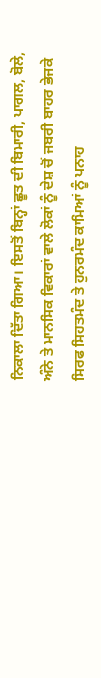ਨਿਕਾਲਾ ਦਿੱਤਾ ਗਿਆ। ਇਸਤੋਂ ਬਿਨ੍ਹਾਂ ਛੂਤ ਦੀ ਬਿਮਾਰੀ, ਪਾਗਲ, ਬੋਲੇ, ਅੰਨੇ ਤੇ ਮਾਨਸਿਕ ਵਿਕਾਰਾਂ ਵਾਲੇ ਲੋਕਾਂ ਨੂੰ ਦੇਸ਼ ਚੋਂ ਜਬਰੀ ਬਾਹਰ ਭੇਜਕੇ ਸਿਰਫ ਸਿਹਤਮੰਦ ਤੇ ਹੁਨਰਮੰਦ ਕਾਮਿਆਂ ਨੂੰ ਪਨਾਹ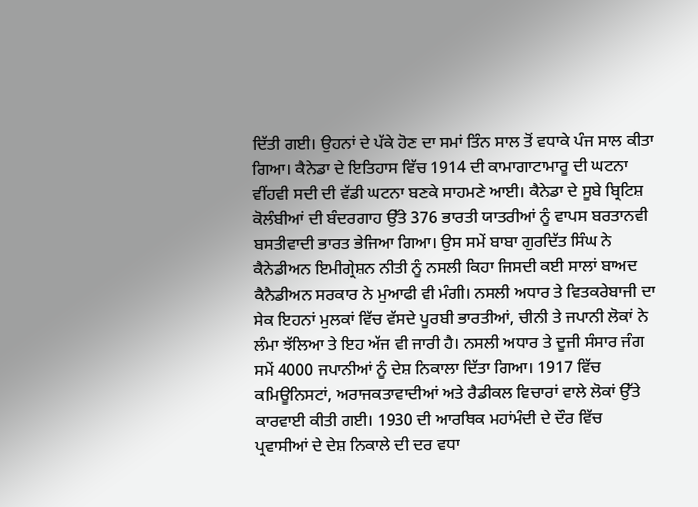ਦਿੱਤੀ ਗਈ। ਉਹਨਾਂ ਦੇ ਪੱਕੇ ਹੋਣ ਦਾ ਸਮਾਂ ਤਿੰਨ ਸਾਲ ਤੋਂ ਵਧਾਕੇ ਪੰਜ ਸਾਲ ਕੀਤਾ ਗਿਆ। ਕੈਨੇਡਾ ਦੇ ਇਤਿਹਾਸ ਵਿੱਚ 1914 ਦੀ ਕਾਮਾਗਾਟਾਮਾਰੂ ਦੀ ਘਟਨਾ ਵੀਂਹਵੀ ਸਦੀ ਦੀ ਵੱਡੀ ਘਟਨਾ ਬਣਕੇ ਸਾਹਮਣੇ ਆਈ। ਕੈਨੇਡਾ ਦੇ ਸੂਬੇ ਬ੍ਰਿਟਿਸ਼ ਕੋਲੰਬੀਆਂ ਦੀ ਬੰਦਰਗਾਹ ਉੱਤੇ 376 ਭਾਰਤੀ ਯਾਤਰੀਆਂ ਨੂੰ ਵਾਪਸ ਬਰਤਾਨਵੀ ਬਸਤੀਵਾਦੀ ਭਾਰਤ ਭੇਜਿਆ ਗਿਆ। ਉਸ ਸਮੇਂ ਬਾਬਾ ਗੁਰਦਿੱਤ ਸਿੰਘ ਨੇ ਕੈਨੇਡੀਅਨ ਇਮੀਗ੍ਰੇਸ਼ਨ ਨੀਤੀ ਨੂੰ ਨਸਲੀ ਕਿਹਾ ਜਿਸਦੀ ਕਈ ਸਾਲਾਂ ਬਾਅਦ ਕੈਨੈਡੀਅਨ ਸਰਕਾਰ ਨੇ ਮੁਆਫੀ ਵੀ ਮੰਗੀ। ਨਸਲੀ ਅਧਾਰ ਤੇ ਵਿਤਕਰੇਬਾਜੀ ਦਾ ਸੇਕ ਇਹਨਾਂ ਮੁਲਕਾਂ ਵਿੱਚ ਵੱਸਦੇ ਪੂਰਬੀ ਭਾਰਤੀਆਂ, ਚੀਨੀ ਤੇ ਜਪਾਨੀ ਲੋਕਾਂ ਨੇ ਲੰਮਾ ਝੱਲਿਆ ਤੇ ਇਹ ਅੱਜ ਵੀ ਜਾਰੀ ਹੈ। ਨਸਲੀ ਅਧਾਰ ਤੇ ਦੂਜੀ ਸੰਸਾਰ ਜੰਗ ਸਮੇਂ 4000 ਜਪਾਨੀਆਂ ਨੂੰ ਦੇਸ਼ ਨਿਕਾਲਾ ਦਿੱਤਾ ਗਿਆ। 1917 ਵਿੱਚ ਕਮਿਊਨਿਸਟਾਂ, ਅਰਾਜਕਤਾਵਾਦੀਆਂ ਅਤੇ ਰੈਡੀਕਲ ਵਿਚਾਰਾਂ ਵਾਲੇ ਲੋਕਾਂ ਉੱਤੇ ਕਾਰਵਾਈ ਕੀਤੀ ਗਈ। 1930 ਦੀ ਆਰਥਿਕ ਮਹਾਂਮੰਦੀ ਦੇ ਦੌਰ ਵਿੱਚ ਪ੍ਰਵਾਸੀਆਂ ਦੇ ਦੇਸ਼ ਨਿਕਾਲੇ ਦੀ ਦਰ ਵਧਾ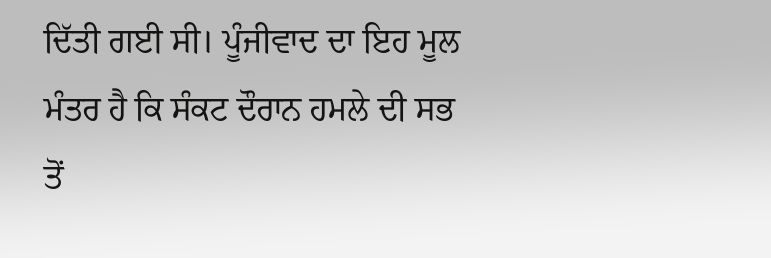ਦਿੱਤੀ ਗਈ ਸੀ। ਪੂੰਜੀਵਾਦ ਦਾ ਇਹ ਮੂਲ ਮੰਤਰ ਹੈ ਕਿ ਸੰਕਟ ਦੌਰਾਨ ਹਮਲੇ ਦੀ ਸਭ ਤੋਂ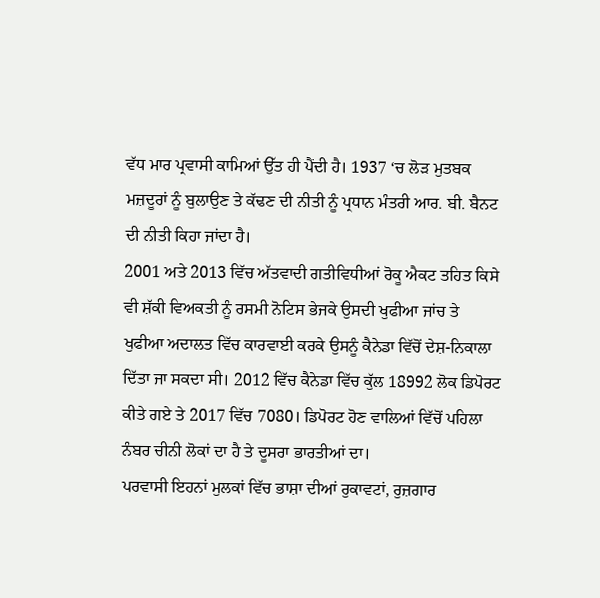ਵੱਧ ਮਾਰ ਪ੍ਰਵਾਸੀ ਕਾਮਿਆਂ ਉੱਤ ਹੀ ਪੈਂਦੀ ਹੈ। 1937 ‘ਚ ਲੋੜ ਮੁਤਬਕ ਮਜ਼ਦੂਰਾਂ ਨੂੰ ਬੁਲਾਉਣ ਤੇ ਕੱਢਣ ਦੀ ਨੀਤੀ ਨੂੰ ਪ੍ਰਧਾਨ ਮੰਤਰੀ ਆਰ. ਬੀ. ਬੈਨਟ ਦੀ ਨੀਤੀ ਕਿਹਾ ਜਾਂਦਾ ਹੈ।
2001 ਅਤੇ 2013 ਵਿੱਚ ਅੱਤਵਾਦੀ ਗਤੀਵਿਧੀਆਂ ਰੋਕੂ ਐਕਟ ਤਹਿਤ ਕਿਸੇ ਵੀ ਸ਼ੱਕੀ ਵਿਅਕਤੀ ਨੂੰ ਰਸਮੀ ਨੋਟਿਸ ਭੇਜਕੇ ਉਸਦੀ ਖੁਫੀਆ ਜਾਂਚ ਤੇ ਖੁਫੀਆ ਅਦਾਲਤ ਵਿੱਚ ਕਾਰਵਾਈ ਕਰਕੇ ਉਸਨੂੰ ਕੈਨੇਡਾ ਵਿੱਚੋਂ ਦੇਸ਼-ਨਿਕਾਲਾ ਦਿੱਤਾ ਜਾ ਸਕਦਾ ਸੀ। 2012 ਵਿੱਚ ਕੈਨੇਡਾ ਵਿੱਚ ਕੁੱਲ 18992 ਲੋਕ ਡਿਪੋਰਟ ਕੀਤੇ ਗਏ ਤੇ 2017 ਵਿੱਚ 7080। ਡਿਪੋਰਟ ਹੋਣ ਵਾਲਿਆਂ ਵਿੱਚੋਂ ਪਹਿਲਾ ਨੰਬਰ ਚੀਨੀ ਲੋਕਾਂ ਦਾ ਹੈ ਤੇ ਦੂਸਰਾ ਭਾਰਤੀਆਂ ਦਾ।
ਪਰਵਾਸੀ ਇਹਨਾਂ ਮੁਲਕਾਂ ਵਿੱਚ ਭਾਸ਼ਾ ਦੀਆਂ ਰੁਕਾਵਟਾਂ, ਰੁਜ਼ਗਾਰ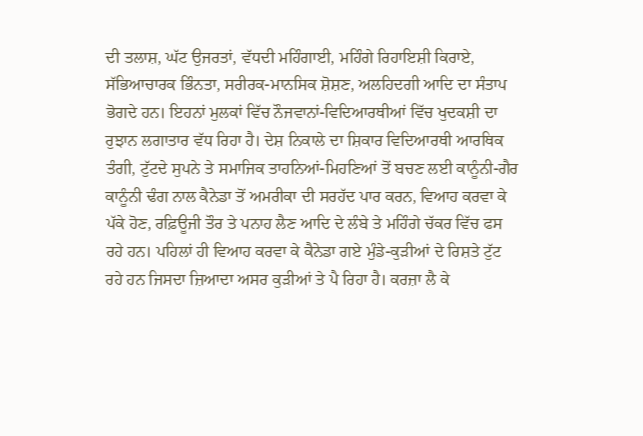ਦੀ ਤਲਾਸ਼, ਘੱਟ ਉਜਰਤਾਂ, ਵੱਧਦੀ ਮਹਿੰਗਾਈ, ਮਹਿੰਗੇ ਰਿਹਾਇਸ਼ੀ ਕਿਰਾਏ, ਸੱਭਿਆਚਾਰਕ ਭਿੰਨਤਾ, ਸਰੀਰਕ-ਮਾਨਸਿਕ ਸ਼ੋਸ਼ਣ, ਅਲਹਿਦਗੀ ਆਦਿ ਦਾ ਸੰਤਾਪ ਭੋਗਦੇ ਹਨ। ਇਹਨਾਂ ਮੁਲਕਾਂ ਵਿੱਚ ਨੌਜਵਾਨਾਂ-ਵਿਦਿਆਰਥੀਆਂ ਵਿੱਚ ਖੁਦਕਸ਼ੀ ਦਾ ਰੁਝਾਨ ਲਗਾਤਾਰ ਵੱਧ ਰਿਹਾ ਹੈ। ਦੇਸ਼ ਨਿਕਾਲੇ ਦਾ ਸ਼ਿਕਾਰ ਵਿਦਿਆਰਥੀ ਆਰਥਿਕ ਤੰਗੀ, ਟੁੱਟਦੇ ਸੁਪਨੇ ਤੇ ਸਮਾਜਿਕ ਤਾਹਨਿਆਂ-ਮਿਹਣਿਆਂ ਤੋਂ ਬਚਣ ਲਈ ਕਾਨੂੰਨੀ-ਗੈਰ ਕਾਨੂੰਨੀ ਢੰਗ ਨਾਲ ਕੈਨੇਡਾ ਤੋਂ ਅਮਰੀਕਾ ਦੀ ਸਰਹੱਦ ਪਾਰ ਕਰਨ, ਵਿਆਹ ਕਰਵਾ ਕੇ ਪੱਕੇ ਹੋਣ, ਰਫ਼ਿਊਜੀ ਤੌਰ ਤੇ ਪਨਾਹ ਲੈਣ ਆਦਿ ਦੇ ਲੰਬੇ ਤੇ ਮਹਿੰਗੇ ਚੱਕਰ ਵਿੱਚ ਫਸ ਰਹੇ ਹਨ। ਪਹਿਲਾਂ ਹੀ ਵਿਆਹ ਕਰਵਾ ਕੇ ਕੈਨੇਡਾ ਗਏ ਮੁੰਡੇ-ਕੁੜੀਆਂ ਦੇ ਰਿਸ਼ਤੇ ਟੁੱਟ ਰਹੇ ਹਨ ਜਿਸਦਾ ਜ਼ਿਆਦਾ ਅਸਰ ਕੁੜੀਆਂ ਤੇ ਪੈ ਰਿਹਾ ਹੈ। ਕਰਜ਼ਾ ਲੈ ਕੇ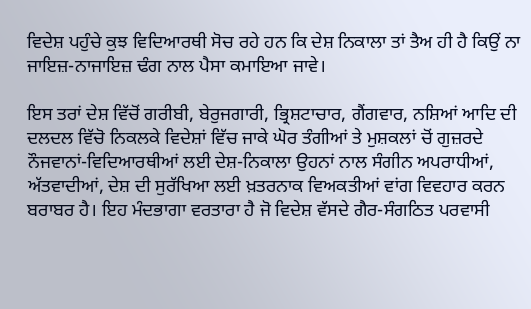ਵਿਦੇਸ਼ ਪਹੁੰਚੇ ਕੁਝ ਵਿਦਿਆਰਥੀ ਸੋਚ ਰਹੇ ਹਨ ਕਿ ਦੇਸ਼ ਨਿਕਾਲਾ ਤਾਂ ਤੈਅ ਹੀ ਹੈ ਕਿਉਂ ਨਾ ਜਾਇਜ਼-ਨਾਜਾਇਜ਼ ਢੰਗ ਨਾਲ ਪੈਸਾ ਕਮਾਇਆ ਜਾਵੇ।

ਇਸ ਤਰਾਂ ਦੇਸ਼ ਵਿੱਚੋਂ ਗਰੀਬੀ, ਬੇਰੁਜਗਾਰੀ, ਭ੍ਰਿਸ਼ਟਾਚਾਰ, ਗੈਂਗਵਾਰ, ਨਸ਼ਿਆਂ ਆਦਿ ਦੀ ਦਲਦਲ ਵਿੱਚੋ ਨਿਕਲਕੇ ਵਿਦੇਸ਼ਾਂ ਵਿੱਚ ਜਾਕੇ ਘੋਰ ਤੰਗੀਆਂ ਤੇ ਮੁਸ਼ਕਲਾਂ ਚੋਂ ਗੁਜ਼ਰਦੇ ਨੌਜਵਾਨਾਂ-ਵਿਦਿਆਰਥੀਆਂ ਲਈ ਦੇਸ਼-ਨਿਕਾਲਾ ਉਹਨਾਂ ਨਾਲ ਸੰਗੀਨ ਅਪਰਾਧੀਆਂ, ਅੱਤਵਾਦੀਆਂ, ਦੇਸ਼ ਦੀ ਸੁਰੱਖਿਆ ਲਈ ਖ਼ਤਰਨਾਕ ਵਿਅਕਤੀਆਂ ਵਾਂਗ ਵਿਵਹਾਰ ਕਰਨ ਬਰਾਬਰ ਹੈ। ਇਹ ਮੰਦਭਾਗਾ ਵਰਤਾਰਾ ਹੈ ਜੋ ਵਿਦੇਸ਼ ਵੱਸਦੇ ਗੈਰ-ਸੰਗਠਿਤ ਪਰਵਾਸੀ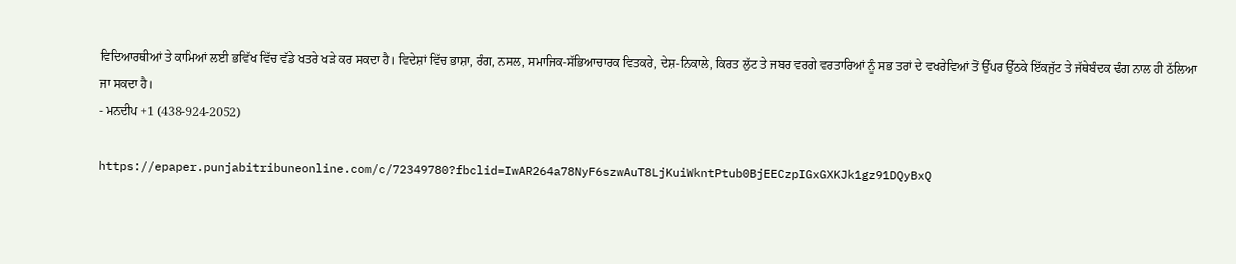ਵਿਦਿਆਰਥੀਆਂ ਤੇ ਕਾਮਿਆਂ ਲਈ ਭਵਿੱਖ ਵਿੱਚ ਵੱਡੇ ਖਤਰੇ ਖੜੇ ਕਰ ਸਕਦਾ ਹੈ। ਵਿਦੇਸ਼ਾਂ ਵਿੱਚ ਭਾਸ਼ਾ, ਰੰਗ, ਨਸਲ, ਸਮਾਜਿਕ-ਸੱਭਿਆਚਾਰਕ ਵਿਤਕਰੇ, ਦੇਸ਼-ਨਿਕਾਲੇ, ਕਿਰਤ ਲੁੱਟ ਤੇ ਜਬਰ ਵਰਗੇ ਵਰਤਾਰਿਆਂ ਨੂੰ ਸਭ ਤਰਾਂ ਦੇ ਵਖਰੇਵਿਆਂ ਤੋਂ ਉੱਪਰ ਉੱਠਕੇ ਇੱਕਜੁੱਟ ਤੇ ਜੱਥੇਬੰਦਕ ਢੰਗ ਨਾਲ ਹੀ ਠੱਲਿਆ ਜਾ ਸਕਦਾ ਹੈ।
- ਮਨਦੀਪ +1 (438-924-2052)

https://epaper.punjabitribuneonline.com/c/72349780?fbclid=IwAR264a78NyF6szwAuT8LjKuiWkntPtub0BjEECzpIGxGXKJk1gz91DQyBxQ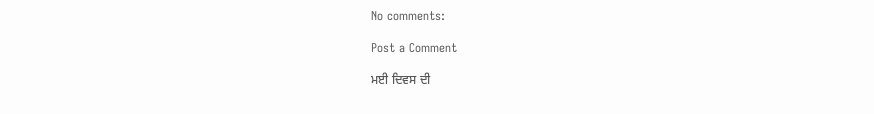No comments:

Post a Comment

ਮਈ ਦਿਵਸ ਦੀ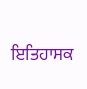ਇਤਿਹਾਸਕ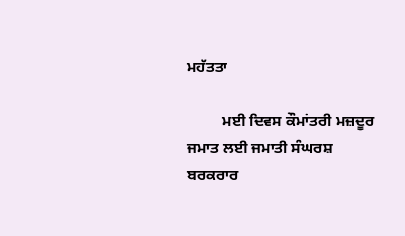ਮਹੱਤਤਾ

         ਮਈ ਦਿਵਸ ਕੌਮਾਂਤਰੀ ਮਜ਼ਦੂਰ ਜਮਾਤ ਲਈ ਜਮਾਤੀ ਸੰਘਰਸ਼ ਬਰਕਰਾਰ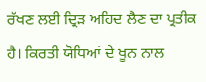ਰੱਖਣ ਲਈ ਦ੍ਰਿੜ ਅਹਿਦ ਲੈਣ ਦਾ ਪ੍ਰਤੀਕ ਹੈ। ਕਿਰਤੀ ਯੋਧਿਆਂ ਦੇ ਖੂਨ ਨਾਲ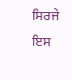ਸਿਰਜੇ ਇਸ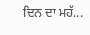ਦਿਨ ਦਾ ਮਹੱ...